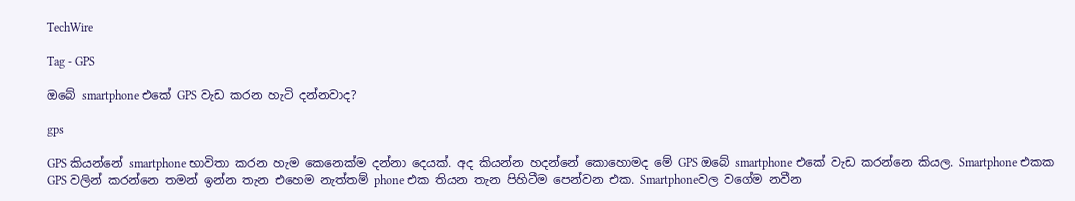TechWire

Tag - GPS

ඔබේ smartphone එකේ GPS වැඩ කරන හැටි දන්නවාද?

gps

GPS කියන්නේ smartphone භාවිතා කරන හැම කෙනෙක්ම දන්නා දෙයක්. අද කියන්න හදන්නේ කොහොමද මේ GPS ඔබේ smartphone එකේ වැඩ කරන්නෙ කියල. Smartphone එකක GPS වලින් කරන්නෙ තමන් ඉන්න තැන එහෙම නැත්තම් phone එක තියන තැන පිහිටීම පෙන්වන එක. Smartphoneවල වගේම නවීන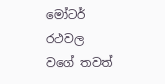මෝටර් රථවල වගේ තවත්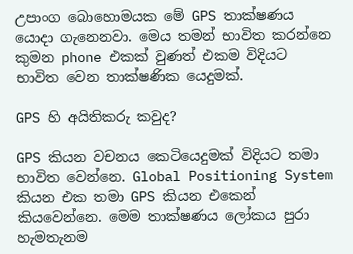උපාංග බොහොමයක මේ GPS තාක්ෂණය යොදා ගැනෙනවා. මෙය තමන් භාවිත කරන්නෙ කුමන phone එකක් වුණත් එකම විදියට භාවිත වෙන තාක්ෂණික යෙදුමක්.

GPS හි අයිතිකරු කවුද?

GPS කියන වචනය කෙටියෙදුමක් විදියට තමා භාවිත වෙන්නෙ. Global Positioning System කියන එක තමා GPS කියන එකෙන් කියවෙන්නෙ. මෙම තාක්ෂණය ලෝකය පුරා හැමතැනම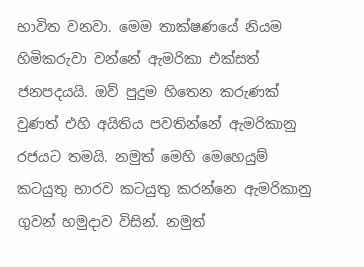භාවිත වනවා. මෙම තාක්ෂණයේ නියම හිමිකරුවා වන්නේ ඇමරිකා එක්සත් ජනපදයයි. ඔව් පුදුම හිතෙන කරුණක් වුණත් එහි අයිතිය පවතින්නේ ඇමරිකානු රජයට තමයි. නමුත් මෙහි මෙහෙයුම් කටයුතු භාරව කටයුතු කරන්නෙ ඇමරිකානු ගුවන් හමුදාව විසින්. නමුත්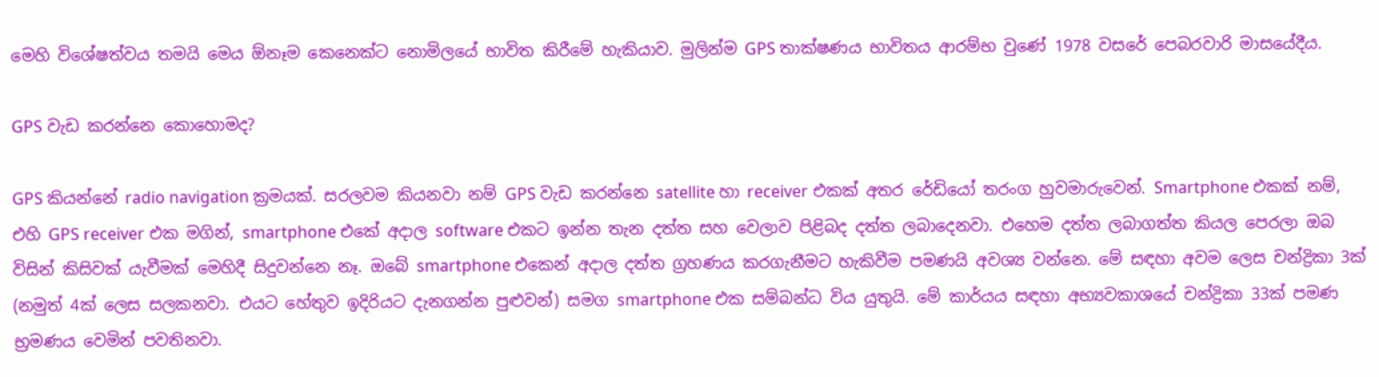මෙහි විශේෂත්වය තමයි මෙය ඕනෑම කෙනෙක්ට නොමිලයේ භාවිත කිරීමේ හැකියාව. මුලින්ම GPS තාක්ෂණය භාවිතය ආරම්භ වුණේ 1978 වසරේ පෙබරවාරි මාසයේදීය.

GPS වැඩ කරන්නෙ කොහොමද?

GPS කියන්නේ radio navigation ක්‍රමයක්. සරලවම කියනවා නම් GPS වැඩ කරන්නෙ satellite හා receiver එකක් අතර රේඩියෝ තරංග හුවමාරුවෙන්. Smartphone එකක් නම්, එහි GPS receiver එක මගින්, smartphone එකේ අදාල software එකට ඉන්න තැන දත්ත සහ වෙලාව පිළිබද දත්ත ලබාදෙනවා. එහෙම දත්ත ලබාගත්ත කියල පෙරලා ඔබ විසින් කිසිවක් යැවීමක් මෙහිදී සිදුවන්නෙ නෑ. ඔබේ smartphone එකෙන් අදාල දත්ත ග්‍රහණය කරගැනීමට හැකිවීම පමණයි අවශ්‍ය වන්නෙ. මේ සඳහා අවම ලෙස චන්ද්‍රිකා 3ක් (නමුත් 4ක් ලෙස සලකනවා. එයට හේතුව ඉදිරියට දැනගන්න පුළුවන්) සමග smartphone එක සම්බන්ධ විය යුතුයි. මේ කාර්යය සඳහා අභ්‍යවකාශයේ චන්ද්‍රිකා 33ක් පමණ භ්‍රමණය වෙමින් පවතිනවා.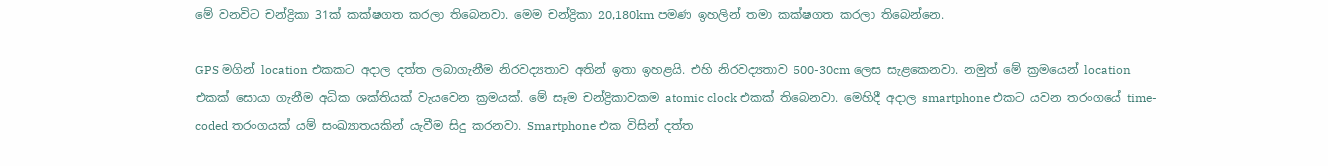මේ වනවිට චන්ද්‍රිකා 31ක් කක්ෂගත කරලා තිබෙනවා. මෙම චන්ද්‍රිකා 20,180km පමණ ඉහලින් තමා කක්ෂගත කරලා තිබෙන්නෙ.

GPS මගින් location එකකට අදාල දත්ත ලබාගැනීම නිරවද්‍යතාව අතින් ඉතා ඉහළයි. එහි නිරවද්‍යතාව 500-30cm ලෙස සැළකෙනවා. නමුත් මේ ක්‍රමයෙන් location එකක් සොයා ගැනීම අධික ශක්තියක් වැයවෙන ක්‍රමයක්. මේ සෑම චන්ද්‍රිකාවකම atomic clock එකක් තිබෙනවා. මෙහිදී අදාල smartphone එකට යවන තරංගයේ time-coded තරංගයක් යම් සංඛ්‍යාතයකින් යැවීම සිදු කරනවා. Smartphone එක විසින් දත්ත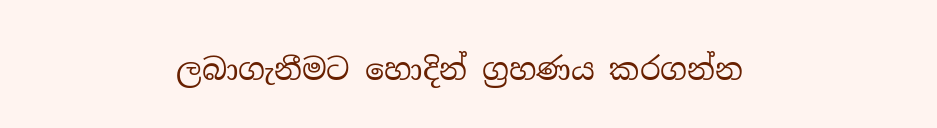ලබාගැනීමට හොදින් ග්‍රහණය කරගන්න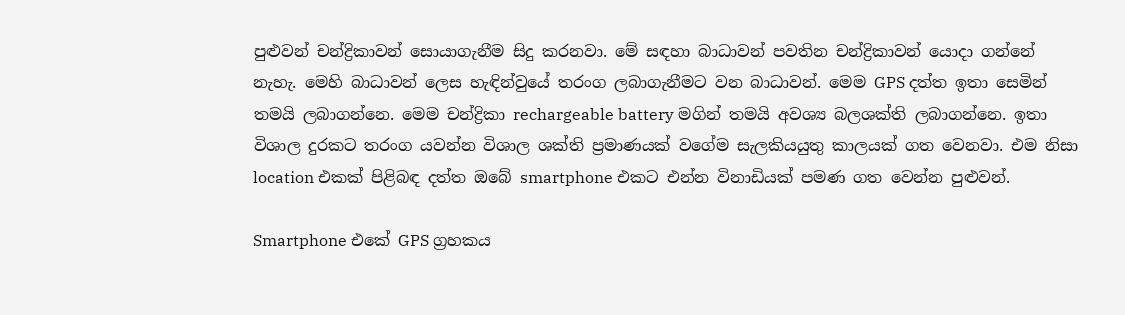පුළුවන් චන්ද්‍රිකාවන් සොයාගැනීම සිදු කරනවා. මේ සඳහා බාධාවන් පවතින චන්ද්‍රිකාවන් යොදා ගන්නේ නැහැ. මෙහි බාධාවන් ලෙස හැඳින්වුයේ තරංග ලබාගැනීමට වන බාධාවන්. මෙම GPS දත්ත ඉතා සෙමින් තමයි ලබාගන්නෙ. මෙම චන්ද්‍රිකා rechargeable battery මගින් තමයි අවශ්‍ය බලශක්ති ලබාගන්නෙ. ඉතා විශාල දුරකට තරංග යවන්න විශාල ශක්ති ප්‍රමාණයක් වගේම සැලකියයුතු කාලයක් ගත වෙනවා. එම නිසා location එකක් පිළිබඳ දත්ත ඔබේ smartphone එකට එන්න විනාඩියක් පමණ ගත වෙන්න පුළුවන්.

Smartphone එකේ GPS ග්‍රහකය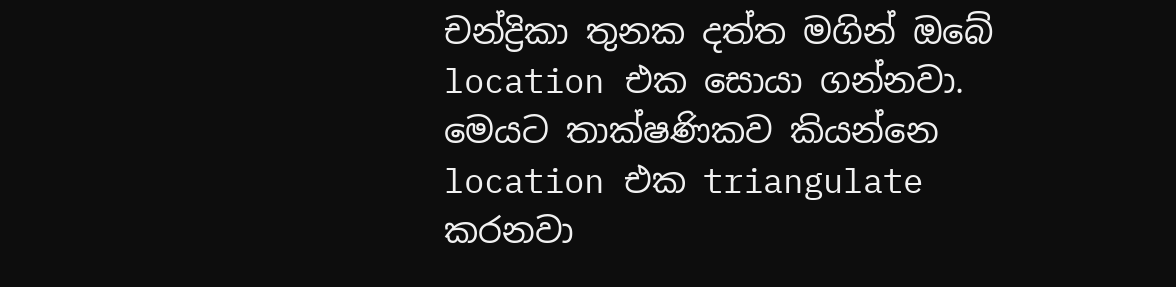චන්ද්‍රිකා තුනක දත්ත මගින් ඔබේ location එක සොයා ගන්නවා. මෙයට තාක්ෂණිකව කියන්නෙ location එක triangulate කරනවා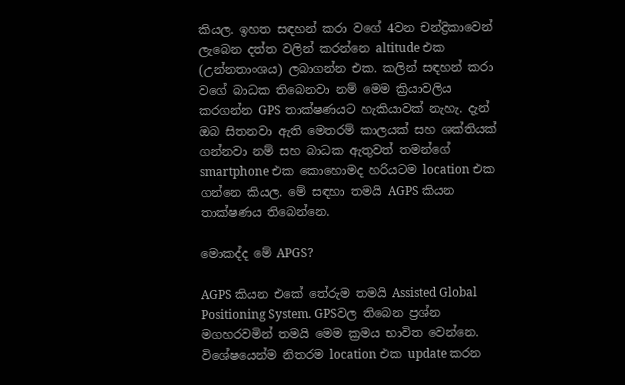කියල. ඉහත සඳහන් කරා වගේ 4වන චන්ද්‍රිකාවෙන් ලැබෙන දත්ත වලින් කරන්නෙ altitude එක (උන්නතාංශය) ලබාගන්න එක. කලින් සඳහන් කරා වගේ බාධක තිබෙනවා නම් මෙම ක්‍රියාවලිය කරගන්න GPS තාක්ෂණයට හැකියාවක් නැහැ. දැන් ඔබ සිතනවා ඇති මෙතරම් කාලයක් සහ ශක්තියක් ගන්නවා නම් සහ බාධක ඇතුවත් තමන්ගේ smartphone එක කොහොමද හරියටම location එක ගන්නෙ කියල. මේ සඳහා තමයි AGPS කියන තාක්ෂණය තිබෙන්නෙ.

මොකද්ද මේ APGS?

AGPS කියන එකේ තේරුම තමයි Assisted Global Positioning System. GPSවල තිබෙන ප්‍රශ්න මගහරවමින් තමයි මෙම ක්‍රමය භාවිත වෙන්නෙ. විශේෂයෙන්ම නිතරම location එක update කරන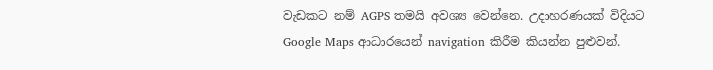වැඩකට නම් AGPS තමයි අවශ්‍ය වෙන්නෙ. උදාහරණයක් විදියට Google Maps ආධාරයෙන් navigation කිරීම කියන්න පුළුවන්.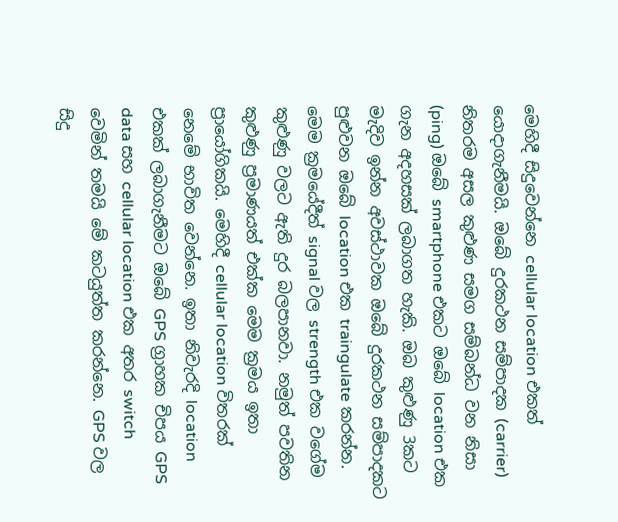මෙහිදී සිදුවෙන්නෙ cellular location එකත් යොදාගැනීමයි. ඔබේ දුරකථන සම්පාදක (carrier) නිතරම අසල කුළුණ සමග සම්බන්ධ වන නිසා (ping) ඔබේ smartphone එකට ඔබේ location එක ගැන අදහසක් ලබාගත හැකි. ඔබ කුළුණු 3කට මැදිව ඉන්න අවස්ථාවක ඔබේ දුරකථන සම්පාදකට පුළුවන ඔබේ location එක traingulate කරන්න. මෙම ක්‍රමයේදීත් signal වල strength එක වගේම කුළුණු වලට ඇති දුර බලපානවා. නමුත් පවතින කුළුණු ප්‍රමාණයත් එක්ක මෙම ක්‍රමය ඉතා ප්‍රායෝගිකයි. මෙහිදී cellular location විතරක් නෙමේ භාවිත වෙන්නෙ. ඉතා නිවැරදි location එකක් ලබාගැනීමට ඔබේ GPS ග්‍රාහක චිපය GPS data සහ cellular location එක අතර switch වෙමින් තමයි මේ කටයුත්ත කරන්නෙ. GPS වල සිදු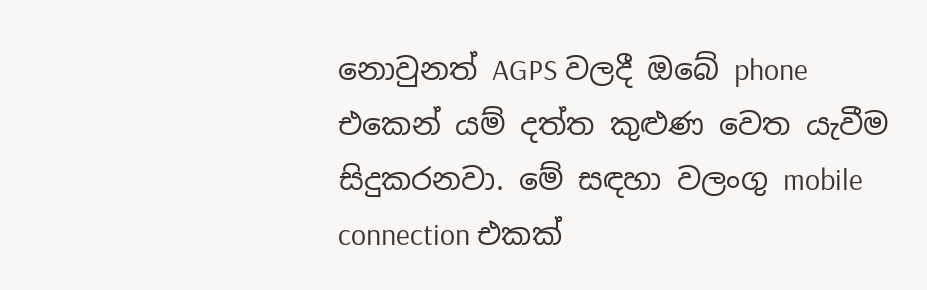නොවුනත් AGPS වලදී ඔබේ phone එකෙන් යම් දත්ත කුළුණ වෙත යැවීම සිදුකරනවා. මේ සඳහා වලංගු mobile connection එකක්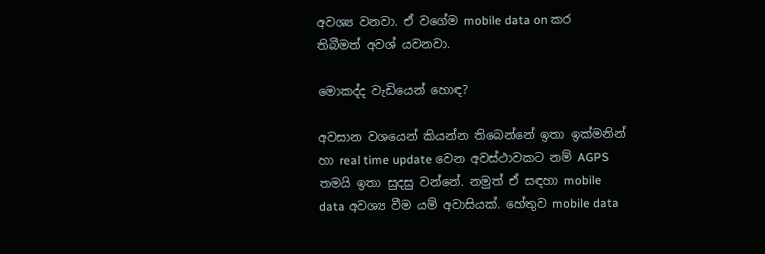අවශ්‍ය වනවා. ඒ වගේම mobile data on කර තිබීමත් අවශ්‍ යවනවා.

මොකද්ද වැඩියෙන් හොඳ?

අවසාන වශයෙන් කියන්න තිබෙන්නේ ඉතා ඉක්මනින් හා real time update වෙන අවස්ථාවකට නම් AGPS තමයි ඉතා සුදසු වන්නේ. නමුත් ඒ සඳහා mobile data අවශ්‍ය වීම යම් අවාසියක්. හේතුව mobile data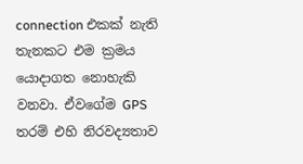connection එකක් නැති තැනකට එම ක්‍රමය යොදාගත නොහැකි වනවා. ඒවගේම GPS තරම් එහි නිරවද්‍යතාව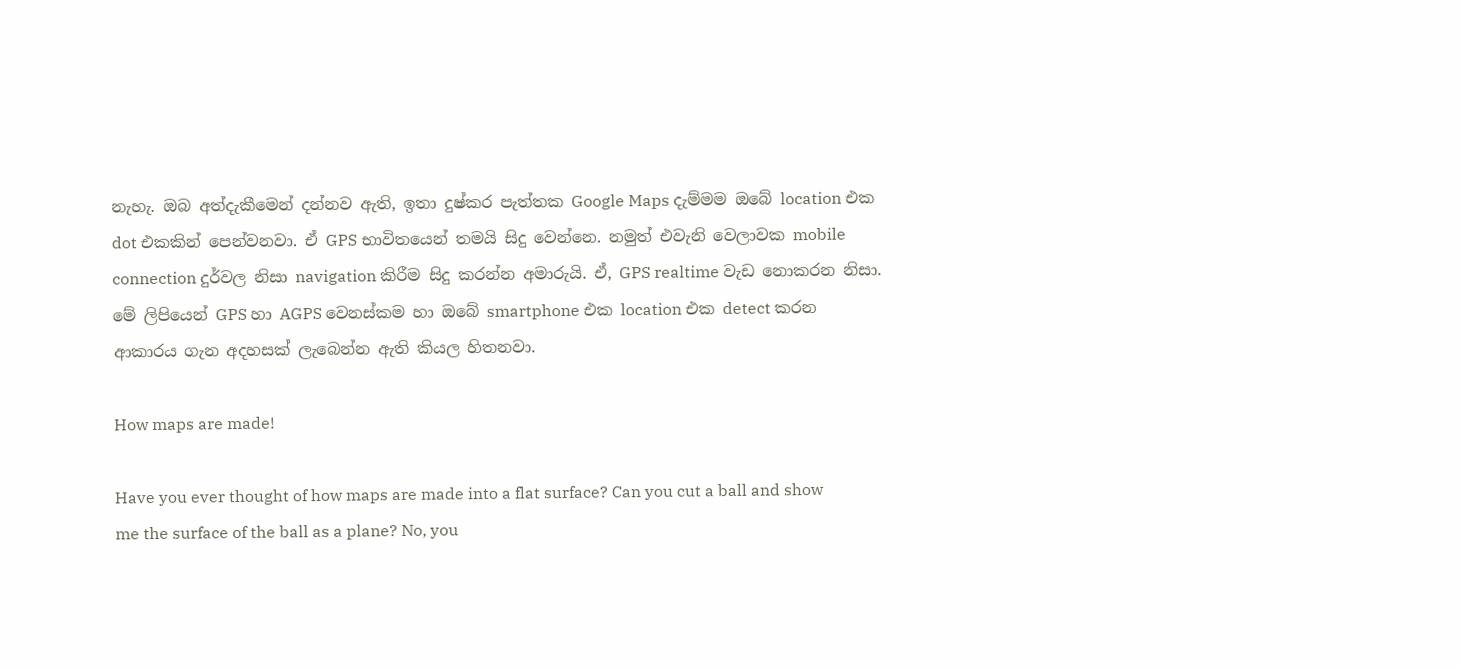නැහැ. ඔබ අත්දැකීමෙන් දන්නව ඇති, ඉතා දුෂ්කර පැත්තක Google Maps දැම්මම ඔබේ location එක dot එකකින් පෙන්වනවා. ඒ GPS භාවිතයෙන් තමයි සිදු වෙන්නෙ. නමුත් එවැනි වෙලාවක mobile connection දුර්වල නිසා navigation කිරීම සිදු කරන්න අමාරුයි. ඒ, GPS realtime වැඩ නොකරන නිසා. මේ ලිපියෙන් GPS හා AGPS වෙනස්කම හා ඔබේ smartphone එක location එක detect කරන ආකාරය ගැන අදහසක් ලැබෙන්න ඇති කියල හිතනවා.

How maps are made!

Have you ever thought of how maps are made into a flat surface? Can you cut a ball and show me the surface of the ball as a plane? No, you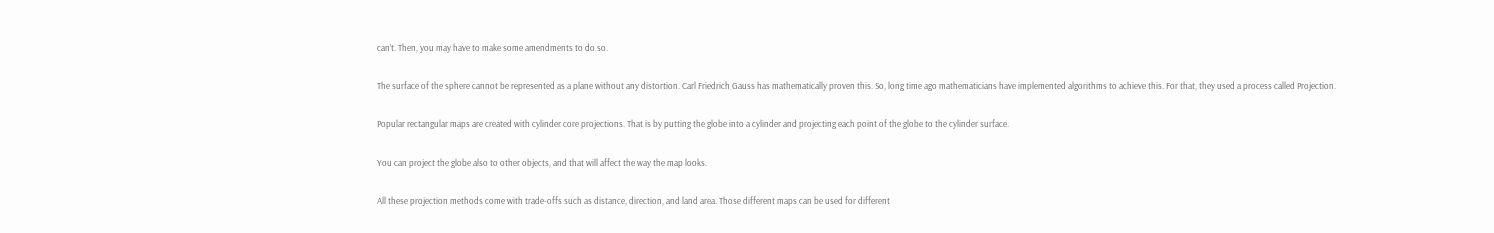can’t. Then, you may have to make some amendments to do so.

The surface of the sphere cannot be represented as a plane without any distortion. Carl Friedrich Gauss has mathematically proven this. So, long time ago mathematicians have implemented algorithms to achieve this. For that, they used a process called Projection.

Popular rectangular maps are created with cylinder core projections. That is by putting the globe into a cylinder and projecting each point of the globe to the cylinder surface.

You can project the globe also to other objects, and that will affect the way the map looks.

All these projection methods come with trade-offs such as distance, direction, and land area. Those different maps can be used for different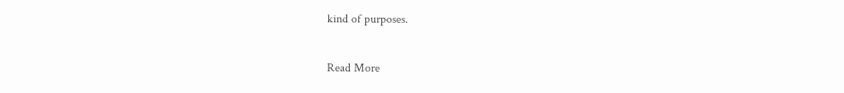kind of purposes.

Read More